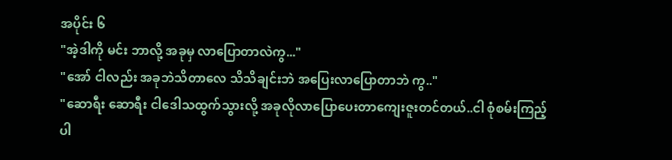အပိုင်း ၆
"အဲ့ဒါကို မင်း ဘာလို့ အခုမှ လာပြောတာလဲကွ..."
"အော် ငါလည်း အခုဘဲသိတာလေ သိသိချင်းဘဲ အပြေးလာပြောတာဘဲ ကွ.."
"ဆောရီး ဆောရီး ငါဒေါသထွက်သွားလို့ အခုလိုလာပြောပေးတာကျေးဇူးတင်တယ်..ငါ စုံစမ်းကြည့်ပါ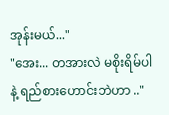အုန်းမယ်..."
"အေး... တအားလဲ မစိုးရိမ်ပါနဲ့ ရည်စားဟောင်းဘဲဟာ .."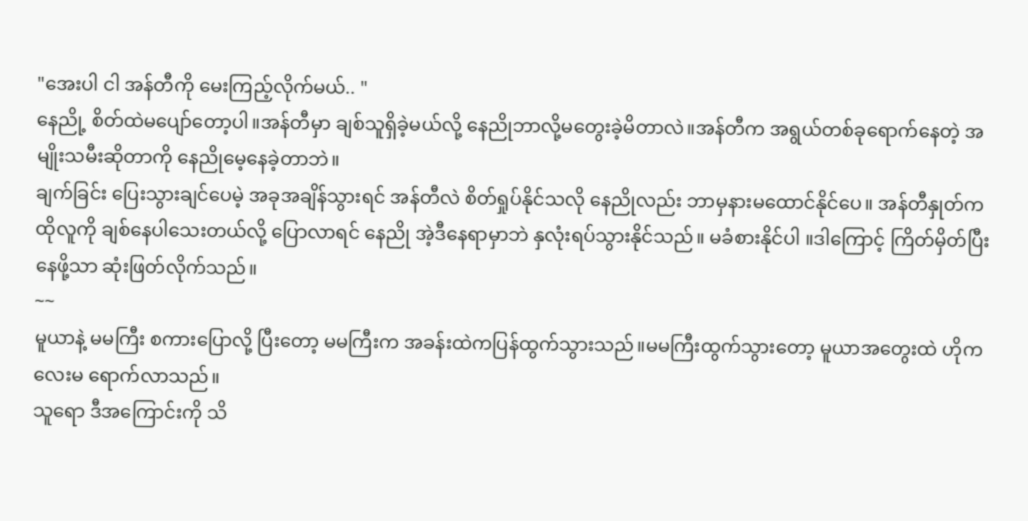"အေးပါ ငါ အန်တီကို မေးကြည့်လိုက်မယ်.. "
နေညို့ စိတ်ထဲမပျော်တော့ပါ။အန်တီမှာ ချစ်သူရှိခဲ့မယ်လို့ နေညိုဘာလို့မတွေးခဲ့မိတာလဲ။အန်တီက အရွယ်တစ်ခုရောက်နေတဲ့ အမျိုးသမီးဆိုတာကို နေညိုမေ့နေခဲ့တာဘဲ။
ချက်ခြင်း ပြေးသွားချင်ပေမဲ့ အခုအချိန်သွားရင် အန်တီလဲ စိတ်ရှုပ်နိုင်သလို နေညိုလည်း ဘာမှနားမထောင်နိုင်ပေ။ အန်တီနှုတ်က ထိုလူကို ချစ်နေပါသေးတယ်လို့ ပြောလာရင် နေညို အဲ့ဒီနေရာမှာဘဲ နှလုံးရပ်သွားနိုင်သည်။ မခံစားနိုင်ပါ ။ဒါကြောင့် ကြိတ်မှိတ်ပြီး နေဖို့သာ ဆုံးဖြတ်လိုက်သည်။
~~
မူယာနဲ့ မမကြီး စကားပြောလို့ ပြီးတော့ မမကြီးက အခန်းထဲကပြန်ထွက်သွားသည်။မမကြီးထွက်သွားတော့ မူယာအတွေးထဲ ဟိုကလေးမ ရောက်လာသည်။
သူရော ဒီအကြောင်းကို သိ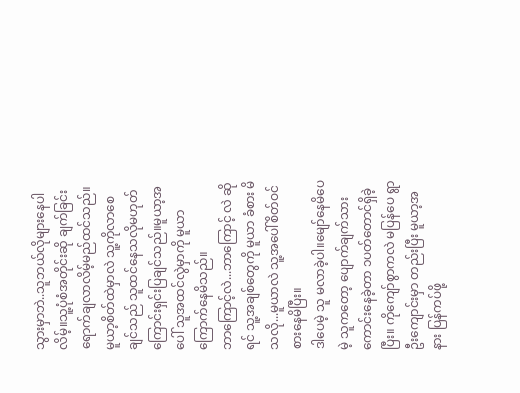သွားမှာဘဲ..သူဘယ်လိုများနေပါလိမ့်။သူ့ပုံစံအတိုင်းဆို ချက်ခြင်းရောက်ချလာလိမ့်မည်ထင်သည်။မူယာ့စိတ်ထဲမှာလဲ သူ့ကိုလာစေချင်သည် သူထင်နေသလိုမဟုတ်ကြောင်းရှင်းပြချင်သည်။မူယာ့အပေါ် သူအထင်လွဲမှာကို မူယာကြောက်နေမိသည်။
ဘာကြောင့်လဲ...ဘာကြောင့် လဲ ဆိုရင် သူ့အချစ်တွေကို မူယာ ခံစား မိသလို...မူယာလဲ သူ့အပေါ်စိတ်ဝင်စားနေမိပြီး။
ဒါပေမဲ့ သူ မလာခဲ့ပါ။မျော်နေမိပေမဲ့ သူကတော့ ပျောက်ချက်သားကောင်းနေခဲ့တာ ၁ပတ်တောင်ရှိခဲ့ပြီး။ ကိုကျော်စွာကလဲ မပြန်ပေ ရွာဦးကျောင်းမှာ တည်းပြီး မူယာ့အနား ပြန်ကပ်ဖို့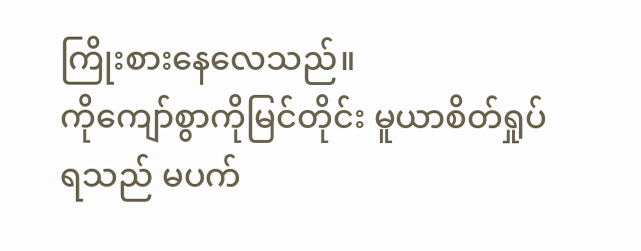ကြိုးစားနေလေသည်။
ကိုကျော်စွာကိုမြင်တိုင်း မူယာစိတ်ရှုပ်ရသည် မပက်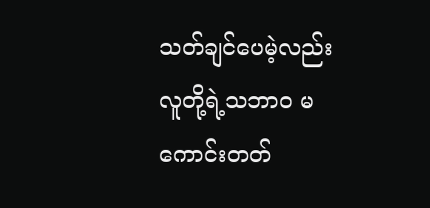သတ်ချင်ပေမဲ့လည်း လူတို့ရဲ့သဘာဝ မကောင်းတတ်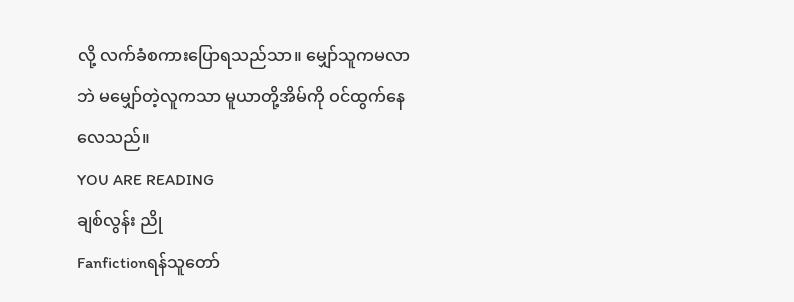လို့ လက်ခံစကားပြောရသည်သာ။ မျှော်သူကမလာဘဲ မမျှော်တဲ့လူကသာ မူယာတို့အိမ်ကို ဝင်ထွက်နေလေသည်။
YOU ARE READING
ချစ်လွန်း ညို
Fanfictionရန်သူတော်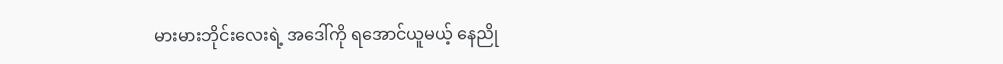မားမားဘိုင်းလေးရဲ့ အဒေါ်ကို ရအောင်ယူမယ့် နေညို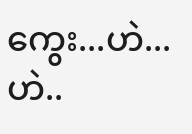ကွေး...ဟဲ...ဟဲ..